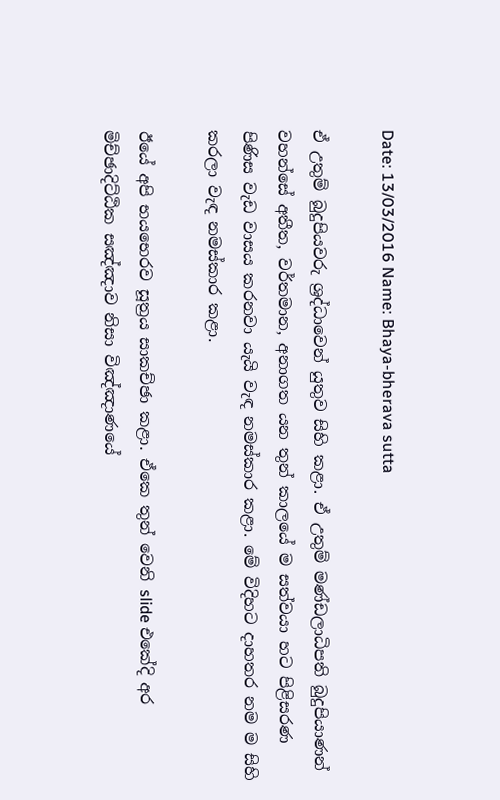Date: 13/03/2016 Name: Bhaya-bherava sutta

ඒ උතුම් බුදුපියවරු ශ්‍රද්ධාවෙන් යුතුව සිහි කළා. ඒ උතුම් මණ්ඩලාධිපති බුදුපියාණන් වහන්සේ අතීත, වර්තමාන, අනාගත යන තුන් කාලයේ ම සත්වයා හට පිළිසරණ පිණිස වැඩ වාසය කරනවා යැයි වැඳ නමස්කාර කළා. මේ විදිහට දාහතර නම ම සිහි කරලා වැඳ නමස්කාර කළා.

ඊයේ අපි භයභෙරව සූත්‍රය සාකච්ඡා කළා. ඒකෙ තුන් වෙනි slide එකේදි අර මිච්ඡාදිට්ඨික සඤ්ඤාව නිසා විඤ්ඤාණයේ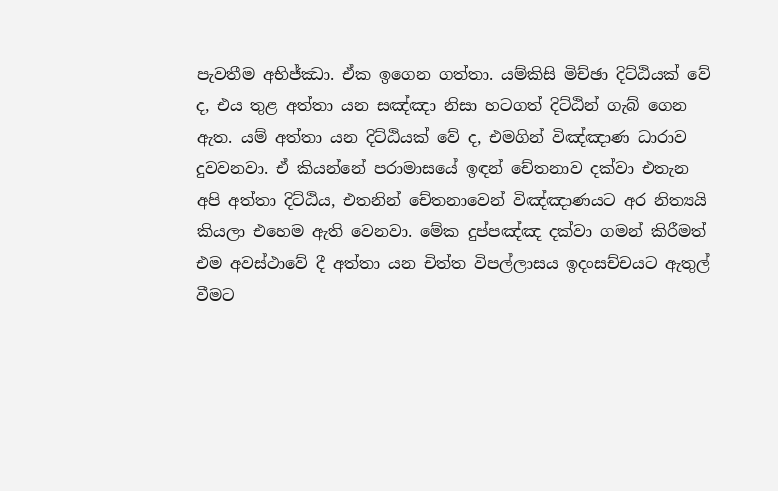පැවතීම අභිජ්ඣා. ඒක ඉගෙන ගත්තා. යම්කිසි මිච්ඡා දිට්ඨියක් වේ ද, එය තුළ අත්තා යන සඤ්ඤා නිසා හටගත් දිට්ඨින් ගැබ් ගෙන ඇත. යම් අත්තා යන දිට්ඨියක් වේ ද, එමගින් විඤ්ඤාණ ධාරාව දුවවනවා. ඒ කියන්නේ පරාමාසයේ ඉඳන් චේතනාව දක්වා එතැන අපි අත්තා දිට්ඨිය, එතනින් චේතනාවෙන් විඤ්ඤාණයට අර නිත්‍යයි කියලා එහෙම ඇති වෙනවා. මේක දුප්පඤ්ඤ දක්වා ගමන් කිරීමත් එම අවස්ථාවේ දී අත්තා යන චිත්ත විපල්ලාසය ඉදංසච්චයට ඇතුල් වීමට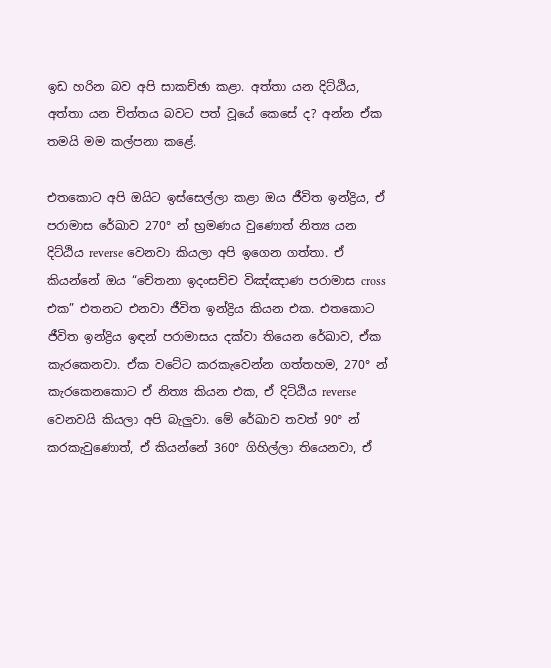ඉඩ හරින බව අපි සාකච්ඡා කළා. අත්තා යන දිට්ඨිය, අත්තා යන චිත්තය බවට පත් වූයේ කෙසේ ද? අන්න ඒක තමයි මම කල්පනා කළේ.

එතකොට අපි ඔයිට ඉස්සෙල්ලා කළා ඔය ජීවිත ඉන්ද්‍රිය, ඒ පරාමාස රේඛාව 270° න් භ්‍රමණය වුණොත් නිත්‍ය යන දිට්ඨිය reverse වෙනවා කියලා අපි ඉගෙන ගත්තා. ඒ කියන්නේ ඔය “චේතනා ඉදංසච්ච විඤ්ඤාණ පරාමාස cross එක” එතනට එනවා ජීවිත ඉන්ද්‍රිය කියන එක. එතකොට ජීවිත ඉන්ද්‍රිය ඉඳන් පරාමාසය දක්වා තියෙන රේඛාව, ඒක කැරකෙනවා. ඒක වටේට කරකැවෙන්න ගත්තහම, 270° න් කැරකෙනකොට ඒ නිත්‍ය කියන එක, ඒ දිට්ඨිය reverse වෙනවයි කියලා අපි බැලුවා. මේ රේඛාව තවත් 90° න් කරකැවුණොත්, ඒ කියන්නේ 360° ගිහිල්ලා තියෙනවා, ඒ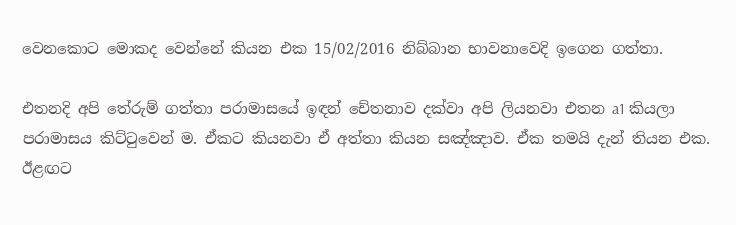වෙනකොට මොකද වෙන්නේ කියන එක 15/02/2016 නිබ්බාන භාවනාවෙදි ඉගෙන ගත්තා.

එතනදි අපි තේරුම් ගත්තා පරාමාසයේ ඉඳන් චේතනාව දක්වා අපි ලියනවා එතන a1 කියලා පරාමාසය කිට්ටුවෙන් ම. ඒකට කියනවා ඒ අත්තා කියන සඤ්ඤාව. ඒක තමයි දැන් තියන එක. ඊළඟට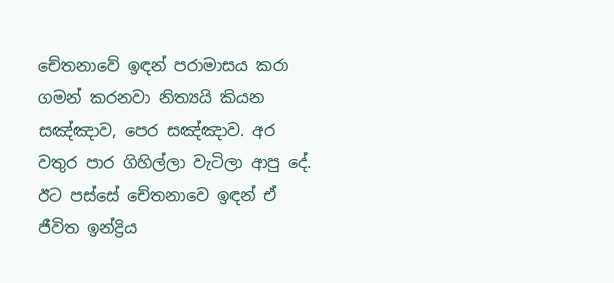චේතනාවේ ඉඳන් පරාමාසය කරා ගමන් කරනවා නිත්‍යයි කියන සඤ්ඤාව, පෙර සඤ්ඤාව. අර වතුර පාර ගිහිල්ලා වැටිලා ආපු දේ. ඊට පස්සේ චේතනාවෙ ඉඳන් ඒ ජීවිත ඉන්ද්‍රිය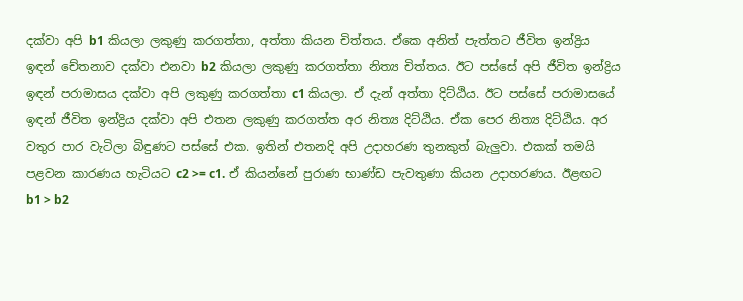දක්වා අපි b1 කියලා ලකුණු කරගත්තා, අත්තා කියන චිත්තය. ඒකෙ අනිත් පැත්තට ජීවිත ඉන්ද්‍රිය ඉඳන් චේතනාව දක්වා එනවා b2 කියලා ලකුණු කරගත්තා නිත්‍ය චිත්තය. ඊට පස්සේ අපි ජීවිත ඉන්ද්‍රිය ඉඳන් පරාමාසය දක්වා අපි ලකුණු කරගත්තා c1 කියලා. ඒ දැන් අත්තා දිට්ඨිය. ඊට පස්සේ පරාමාසයේ ඉඳන් ජීවිත ඉන්ද්‍රිය දක්වා අපි එතන ලකුණු කරගත්ත අර නිත්‍ය දිට්ඨිය. ඒක පෙර නිත්‍ය දිට්ඨිය. අර වතුර පාර වැටිලා බිඳුණට පස්සේ එක. ඉතින් එතනදි අපි උදාහරණ තුනකුත් බැලුවා. එකක් තමයි පළවන කාරණය හැටියට c2 >= c1. ඒ කියන්නේ පුරාණ භාණ්ඩ පැවතුණා කියන උදාහරණය. ඊළඟට b1 > b2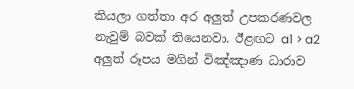කියලා ගත්තා අර අලුත් උපකරණවල නැවුම් බවක් තියෙනවා. ඊළඟට a1 > a2 අලුත් රූපය මගින් විඤ්ඤාණ ධාරාව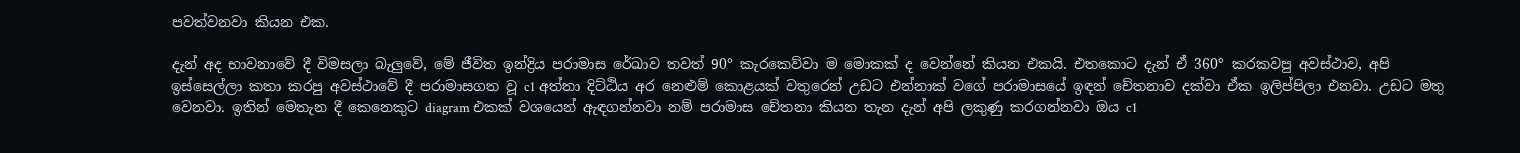පවත්වනවා කියන එක.

දැන් අද භාවනාවේ දී විමසලා බැලුවේ, මේ ජීවිත ඉන්ද්‍රිය පරාමාස රේඛාව තවත් 90° කැරකෙව්වා ම මොකක් ද වෙන්නේ කියන එකයි. එතකොට දැන් ඒ 360° කරකවපු අවස්ථාව, අපි ඉස්සෙල්ලා කතා කරපු අවස්ථාවේ දී පරාමාසගත වූ c1 අත්තා දිට්ඨිය අර නෙළුම් කොළයක් වතුරෙන් උඩට එන්නාක් වගේ පරාමාසයේ ඉඳන් චේතනාව දක්වා ඒක ඉලිප්පිලා එනවා. උඩට මතු වෙනවා. ඉතින් මෙතැන දී කෙනෙකුට diagram එකක් වශයෙන් ඇඳගන්නවා නම් පරාමාස චේතනා කියන තැන දැන් අපි ලකුණු කරගන්නවා ඔය c1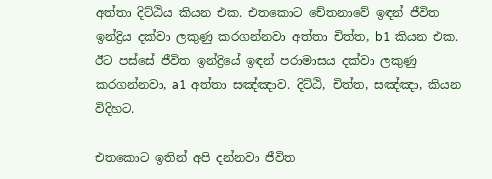අත්තා දිට්ඨිය කියන එක. එතකොට චේතනාවේ ඉඳන් ජීවිත ඉන්ද්‍රිය දක්වා ලකුණු කරගන්නවා අත්තා චිත්ත, b1 කියන එක. ඊට පස්සේ ජීවිත ඉන්ද්‍රියේ ඉඳන් පරාමාසය දක්වා ලකුණු කරගන්නවා, a1 අත්තා සඤ්ඤාව. දිට්ඨි, චිත්ත, සඤ්ඤා, කියන විදිහට.

එතකොට ඉතින් අපි දන්නවා ජීවිත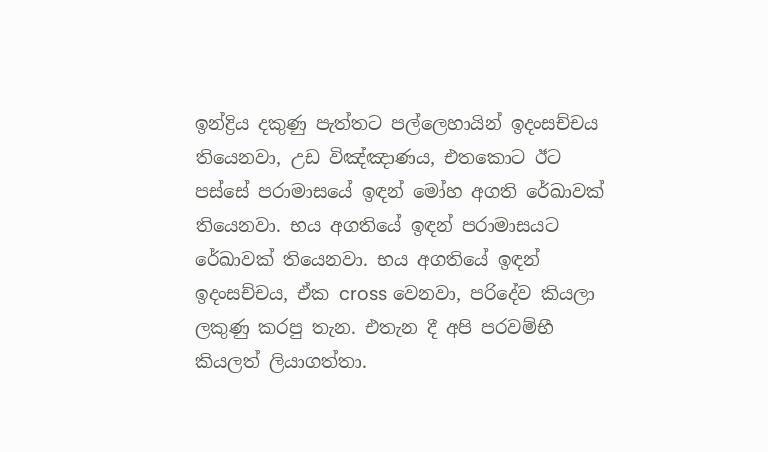ඉන්ද්‍රිය දකුණු පැත්තට පල්ලෙහායින් ඉදංසච්චය තියෙනවා, උඩ විඤ්ඤාණය, එතකොට ඊට පස්සේ පරාමාසයේ ඉඳන් මෝහ අගති රේඛාවක් තියෙනවා. භය අගතියේ ඉඳන් පරාමාසයට රේඛාවක් තියෙනවා. භය අගතියේ ඉඳන් ඉදංසච්චය, ඒක cross වෙනවා, පරිදේව කියලා ලකුණු කරපු තැන. එතැන දී අපි පරවම්භී කියලත් ලියාගත්තා.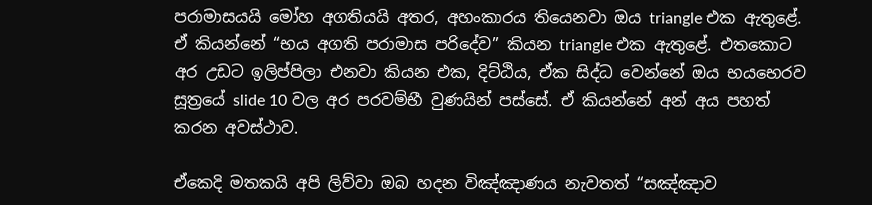පරාමාසයයි මෝහ අගතියයි අතර, අහංකාරය තියෙනවා ඔය triangle එක ඇතුළේ. ඒ කියන්නේ “භය අගති පරාමාස පරිදේව” කියන triangle එක ඇතුළේ. එතකොට අර උඩට ඉලිප්පිලා එනවා කියන එක, දිට්ඨිය, ඒක සිද්ධ වෙන්නේ ඔය භයභෙරව සූත්‍රයේ slide 10 වල අර පරවම්භී වුණයින් පස්සේ. ඒ කියන්නේ අන් අය පහත් කරන අවස්ථාව.

ඒකෙදි මතකයි අපි ලිව්වා ඔබ හදන විඤ්ඤාණය නැවතත් “සඤ්ඤාව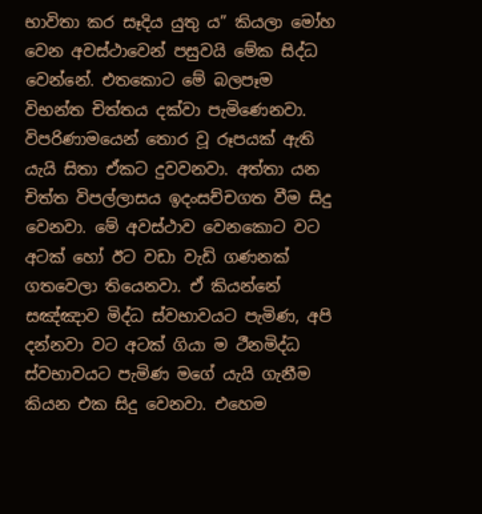භාවිතා කර සෑදිය යුතු ය” කියලා මෝහ වෙන අවස්ථාවෙන් පසුවයි මේක සිද්ධ වෙන්නේ. එතකොට මේ බලපෑම විභන්ත චිත්තය දක්වා පැමිණෙනවා. විපරිණාමයෙන් තොර වූ රූපයක් ඇති යැයි සිතා ඒකට දුවවනවා. අත්තා යන චිත්ත විපල්ලාසය ඉදංසච්චගත වීම සිදු වෙනවා. මේ අවස්ථාව වෙනකොට වට අටක් හෝ ඊට වඩා වැඩි ගණනක් ගතවෙලා තියෙනවා. ඒ කියන්නේ සඤ්ඤාව මිද්ධ ස්වභාවයට පැමිණ, අපි දන්නවා වට අටක් ගියා ම ථීනමිද්ධ ස්වභාවයට පැමිණ මගේ යැයි ගැනීම කියන එක සිදු වෙනවා. එහෙම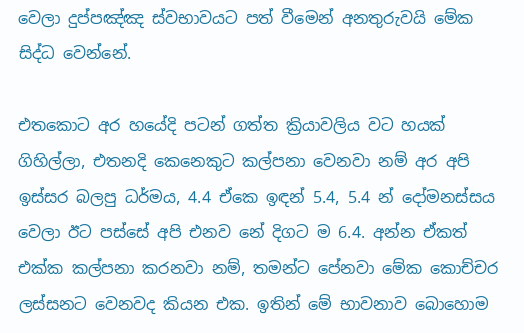වෙලා දුප්පඤ්ඤ ස්වභාවයට පත් වීමෙන් අනතුරුවයි මේක සිද්ධ වෙන්නේ.

එතකොට අර හයේදි පටන් ගත්ත ක්‍රියාවලිය වට හයක් ගිහිල්ලා, එතනදි කෙනෙකුට කල්පනා වෙනවා නම් අර අපි ඉස්සර බලපු ධර්මය, 4.4 ඒකෙ ඉඳන් 5.4, 5.4 න් දෝමනස්සය වෙලා ඊට පස්සේ අපි එනව නේ දිගට ම 6.4. අන්න ඒකත් එක්ක කල්පනා කරනවා නම්, තමන්ට පේනවා මේක කොච්චර ලස්සනට වෙනවද කියන එක. ඉතින් මේ භාවනාව බොහොම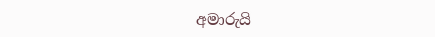අමාරුයි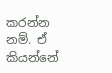කරන්න නම්. ඒ කියන්නේ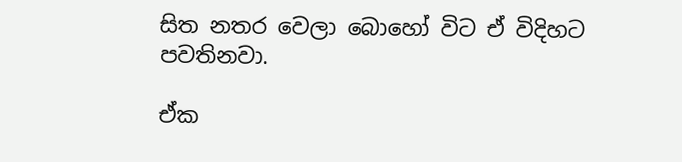සිත නතර වෙලා බොහෝ විට ඒ විදිහට පවතිනවා.

ඒක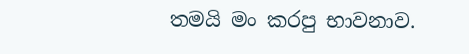තමයි මං කරපු භාවනාව.